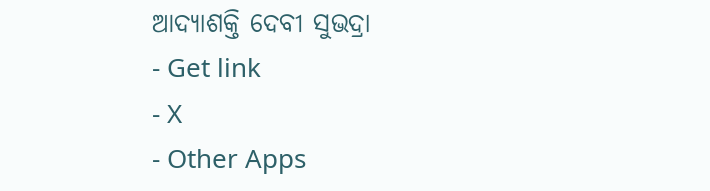ଆଦ୍ଯାଶକ୍ତି ଦେବୀ ସୁଭଦ୍ରା
- Get link
- X
- Other Apps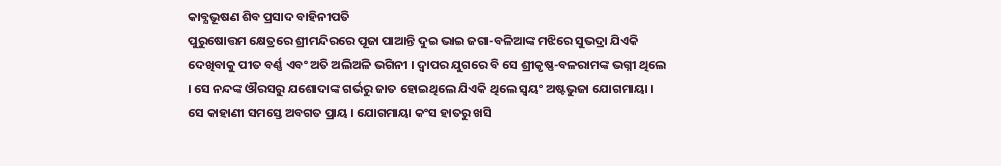କାବ୍ଯଭୂଷଣ ଶିବ ପ୍ରସାଦ ବାହିନୀପତି
ପୁରୁଷୋତ୍ତମ କ୍ଷେତ୍ରରେ ଶ୍ରୀମନ୍ଦିରରେ ପୂଜା ପାଆନ୍ତି ଦୁଇ ଭାଇ ଜଗା-ବଳିଆଙ୍କ ମଝିରେ ସୁଭଦ୍ରା ଯିଏକି ଦେଖିବାକୁ ପୀତ ବର୍ଣ୍ଣ ଏବଂ ଅତି ଅଲିଅଳି ଭଗିନୀ । ଦ୍ବାପର ଯୁଗରେ ବି ସେ ଶ୍ରୀକୃଷ୍ଣ-ବଳରାମଙ୍କ ଭଗ୍ନୀ ଥିଲେ । ସେ ନନ୍ଦଙ୍କ ଔରସରୁ ଯଶୋଦାଙ୍କ ଗର୍ଭରୁ ଜାତ ହୋଇଥିଲେ ଯିଏକି ଥିଲେ ସ୍ବୟଂ ଅଷ୍ଟଭୁଜା ଯୋଗମାୟା । ସେ କାହାଣୀ ସମସ୍ତେ ଅବଗତ ପ୍ରାୟ । ଯୋଗମାୟା କଂସ ହାତରୁ ଖସି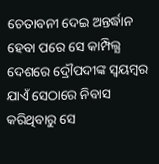ଚେତାବନୀ ଦେଇ ଅନ୍ତର୍ଦ୍ଧାନ ହେବା ପରେ ସେ କାମ୍ପିଲ୍ଯ ଦେଶରେ ଦ୍ରୌପଦୀଙ୍କ ସ୍ବୟମ୍ବର ଯାଏଁ ସେଠାରେ ନିବାସ କରିଥିବାରୁ ସେ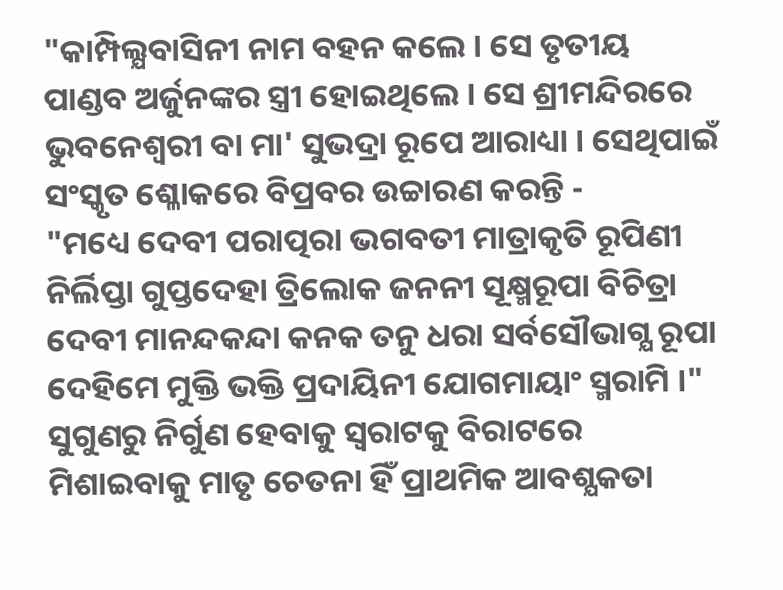"କାମ୍ପିଲ୍ଯବାସିନୀ ନାମ ବହନ କଲେ । ସେ ତୃତୀୟ ପାଣ୍ଡବ ଅର୍ଜୁନଙ୍କର ସ୍ତ୍ରୀ ହୋଇଥିଲେ । ସେ ଶ୍ରୀମନ୍ଦିରରେ ଭୁବନେଶ୍ବରୀ ବା ମା' ସୁଭଦ୍ରା ରୂପେ ଆରାଧ୍ୟା । ସେଥିପାଇଁ ସଂସ୍କୃତ ଶ୍ଳୋକରେ ବିପ୍ରବର ଉଚ୍ଚାରଣ କରନ୍ତି -
"ମଧ୍ୟେ ଦେବୀ ପରାତ୍ପରା ଭଗବତୀ ମାତ୍ରାକୃତି ରୂପିଣୀ
ନିର୍ଲିପ୍ତା ଗୁପ୍ତଦେହା ତ୍ରିଲୋକ ଜନନୀ ସୂକ୍ଷ୍ମରୂପା ବିଚିତ୍ରା
ଦେବୀ ମାନନ୍ଦକନ୍ଦା କନକ ତନୁ ଧରା ସର୍ବସୌଭାଗ୍ଯ ରୂପା
ଦେହିମେ ମୁକ୍ତି ଭକ୍ତି ପ୍ରଦାୟିନୀ ଯୋଗମାୟାଂ ସ୍ମରାମି ।"
ସୁଗୁଣରୁ ନିର୍ଗୁଣ ହେବାକୁ ସ୍ବରାଟକୁ ବିରାଟରେ ମିଶାଇବାକୁ ମାତୃ ଚେତନା ହିଁ ପ୍ରାଥମିକ ଆବଶ୍ଯକତା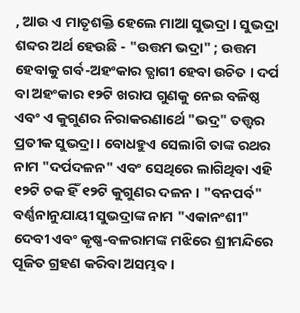, ଆଉ ଏ ମାତୃଶକ୍ତି ହେଲେ ମାଆ ସୁଭଦ୍ରା । ସୁଭଦ୍ରା ଶବ୍ଦର ଅର୍ଥ ହେଉଛି - "ଉତ୍ତମ ଭଦ୍ରା" ; ଉତ୍ତମ ହେବାକୁ ଗର୍ବ-ଅହଂକାର ତ୍ଯାଗୀ ହେବା ଉଚିତ । ଦର୍ପ ବା ଅହଂକାର ୧୨ଟି ଖରାପ ଗୁଣକୁ ନେଇ ବଳିଷ୍ଠ ଏବଂ ଏ କୁଗୁଣର ନିରାକରଣାର୍ଥେ "ଭଦ୍ର" ତତ୍ତ୍ବର ପ୍ରତୀକ ସୁଭଦ୍ରା । ବୋଧହୁଏ ସେଲାଗି ତାଙ୍କ ରଥର ନାମ "ଦର୍ପଦଳନ" ଏବଂ ସେଥିରେ ଲାଗିଥିବା ଏହି ୧୨ଟି ଚକ ହିଁ ୧୨ଟି କୁଗୁଣର ଦଳନ । "ବନପର୍ବ" ବର୍ଣ୍ଣନାନୁଯାୟୀ ସୁଭଦ୍ରାଙ୍କ ନାମ "ଏକାନଂଶୀ" ଦେବୀ ଏବଂ କୃଷ୍ଣ-ବଳରାମଙ୍କ ମଝିରେ ଶ୍ରୀମନ୍ଦିରେ ପୂଜିତ ଗ୍ରହଣ କରିବା ଅସମ୍ଭବ ।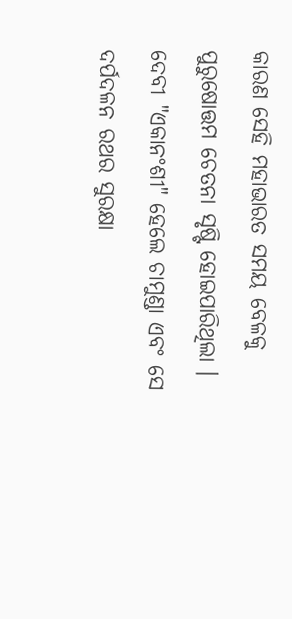କାରଣ ସେହି ମହାଭାରତ ସମୟ ବେଳକୁ ପୁରୁଷୋତ୍ତମ ଚେତନା ସୃଷ୍ଟି ହୋଇପାରିଥିଲା । ଦେବୀ "ଏକାନଂଶୀ" ହେଲେ ଚାମୁଣ୍ଡା ଏବଂ ସେ ଦର୍ପଦଳନ ରଥର ସୁରକ୍ଷା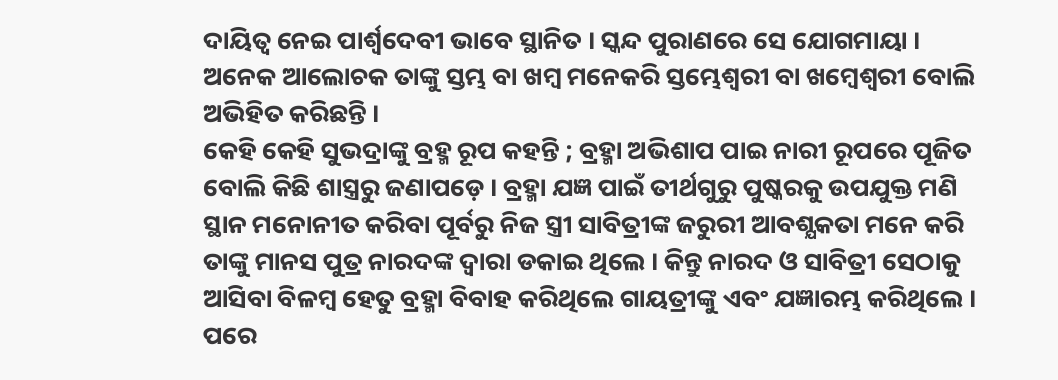ଦାୟିତ୍ବ ନେଇ ପାର୍ଶ୍ବଦେବୀ ଭାବେ ସ୍ଥାନିତ । ସ୍କନ୍ଦ ପୁରାଣରେ ସେ ଯୋଗମାୟା । ଅନେକ ଆଲୋଚକ ତାଙ୍କୁ ସ୍ତମ୍ଭ ବା ଖମ୍ବ ମନେକରି ସ୍ତମ୍ଭେଶ୍ବରୀ ବା ଖମ୍ବେଶ୍ବରୀ ବୋଲି ଅଭିହିତ କରିଛନ୍ତି ।
କେହି କେହି ସୁଭଦ୍ରାଙ୍କୁ ବ୍ରହ୍ମ ରୂପ କହନ୍ତି ; ବ୍ରହ୍ମା ଅଭିଶାପ ପାଇ ନାରୀ ରୂପରେ ପୂଜିତ ବୋଲି କିଛି ଶାସ୍ତ୍ରରୁ ଜଣାପଡ଼େ । ବ୍ରହ୍ମା ଯଜ୍ଞ ପାଇଁ ତୀର୍ଥଗୁରୁ ପୁଷ୍କରକୁ ଉପଯୁକ୍ତ ମଣି ସ୍ଥାନ ମନୋନୀତ କରିବା ପୂର୍ବରୁ ନିଜ ସ୍ତ୍ରୀ ସାବିତ୍ରୀଙ୍କ ଜରୁରୀ ଆବଶ୍ଯକତା ମନେ କରି ତାଙ୍କୁ ମାନସ ପୁତ୍ର ନାରଦଙ୍କ ଦ୍ବାରା ଡକାଇ ଥିଲେ । କିନ୍ତୁ ନାରଦ ଓ ସାବିତ୍ରୀ ସେଠାକୁ ଆସିବା ବିଳମ୍ବ ହେତୁ ବ୍ରହ୍ମା ବିବାହ କରିଥିଲେ ଗାୟତ୍ରୀଙ୍କୁ ଏବଂ ଯଜ୍ଞାରମ୍ଭ କରିଥିଲେ । ପରେ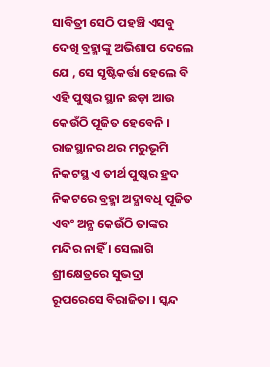ସାବିତ୍ରୀ ସେଠି ପହଞ୍ଚି ଏସବୁ ଦେଖି ବ୍ରହ୍ମାଙ୍କୁ ଅଭିଶାପ ଦେଲେ ଯେ , ସେ ସୃଷ୍ଟିକର୍ତ୍ତା ହେଲେ ବି ଏହି ପୁଷ୍କର ସ୍ଥାନ ଛଡ଼ା ଆଉ କେଉଁଠି ପୂଜିତ ହେବେନି । ରାଜସ୍ଥାନର ଥର ମରୁଭୂମି ନିକଟସ୍ଥ ଏ ତୀର୍ଥ ପୁଷ୍କର ହ୍ରଦ ନିକଟରେ ବ୍ରହ୍ମା ଅଦ୍ଯାବଧି ପୂଜିତ ଏବଂ ଅନ୍ଯ କେଉଁଠି ତାଙ୍କର ମନ୍ଦିର ନାହିଁ । ସେଲାଗି ଶ୍ରୀକ୍ଷେତ୍ରରେ ସୁଭଦ୍ରା ରୂପରେସେ ବିରାଜିତା । ସ୍କନ୍ଦ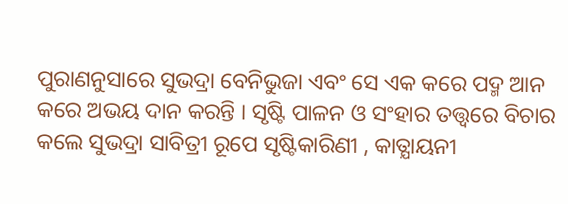ପୁରାଣନୁସାରେ ସୁଭଦ୍ରା ବେନିଭୁଜା ଏବଂ ସେ ଏକ କରେ ପଦ୍ମ ଆନ କରେ ଅଭୟ ଦାନ କରନ୍ତି । ସୃଷ୍ଟି ପାଳନ ଓ ସଂହାର ତତ୍ତ୍ବରେ ବିଚାର କଲେ ସୁଭଦ୍ରା ସାବିତ୍ରୀ ରୂପେ ସୃଷ୍ଟିକାରିଣୀ , କାତ୍ଯାୟନୀ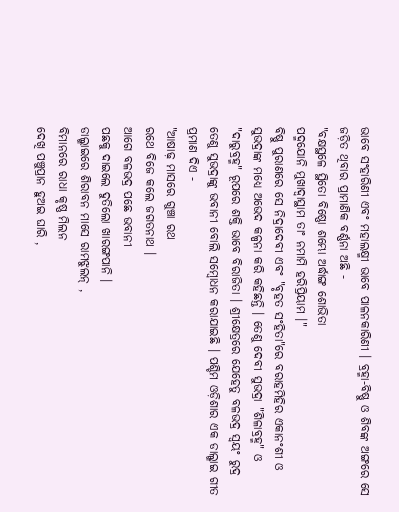ଭାବେ ସଂହାରିଣୀ ଏବଂ ମହାଲକ୍ଷ୍ମୀ ଭାବେ ପାଳନକାରିଣୀ । ବ୍ରହ୍ମା-ବିଷ୍ଣୁ ଓ ଶିବଙ୍କ ଅଙ୍ଗରେ ସେ ଜଡ଼ିତ ଥିବାର ପ୍ରାମାଣିକ ବର୍ଣ୍ଣନା ଅଛି -
"ବକ୍ଷସ୍ଥଳେ ସ୍ଥିତୋ ବିଷ୍ଣୋ ଶମ୍ଭୋ ଅର୍ଦ୍ଧାଙ୍ଗ ଶୋଭିତା
ପଦ୍ମଯୋନି ମୁଖାଦ୍ବାସ୍ଥାମ ତାଂ ନମାମି ହରିପ୍ରିୟାମ ।"
ବିଷ୍ଣୁ ପୁରାଣରେ ସେ ନିଦ୍ରାଦେବୀ ଏବଂ "ବୃହତ ସଂହିତା"ରେ ବରାହମିହିର ଏକାନଂଶୀ ଓ ସୁଭଦ୍ରାଙ୍କ ମଧ୍ଯେ ଅଭେଦ କଳ୍ପନା କରି କହିଛନ୍ତି । ତେଣୁ ଦେବୀ ସୁଭଦ୍ରା "ଶିଳାବ୍ରହ୍ମ" ଓ "ଦାରୁବ୍ରହ୍ମ" ରୂପରେ ଶକ୍ତି ଭାବେ ବିରାଜିତା । ଶ୍ରୀକ୍ଷେତ୍ରରେ ଯେହେତୁ ବଳଭଦ୍ର ସ୍ବୟଂ ରୁଦ୍ର ତେଣୁ ସୁଭଦ୍ରାଙ୍କୁ ଭବାନୀ ବୋଲି ସମ୍ବୋଧନ କରାଯାଇଛି । ପଶ୍ଚିମ ଓଡ଼ିଶାର ଏକ ଡାଲ୍ଖାଇ ଗୀତ ପ୍ରମାଣ ଦିଏ -
"ଆଷାଢ଼ ମାସରେ ଗୁଞ୍ଚା ରଥ
ରଥେ ବିଜେ କଲେ ଜଗତନାଥ ।
ଆଗେ ବଳଭଦ୍ର ପଛେ ଭବାନୀ
ପଛକୁ ଦାଇଲେ ଦୁତିଲୋ ଖାରଙ୍ଗପାନି ।
ଡାଲ୍ଖାଇରେ ଶିରାବନ ମାସେ ରାମଝୁଲନ୍ ,
ବିମାନରେ ରାଧା କୃଷ୍ଣ ମିଲନ
ଦେଖି ପଞ୍ଚୁପ୍ରାନ ହୁଅଇ ଘାରି ,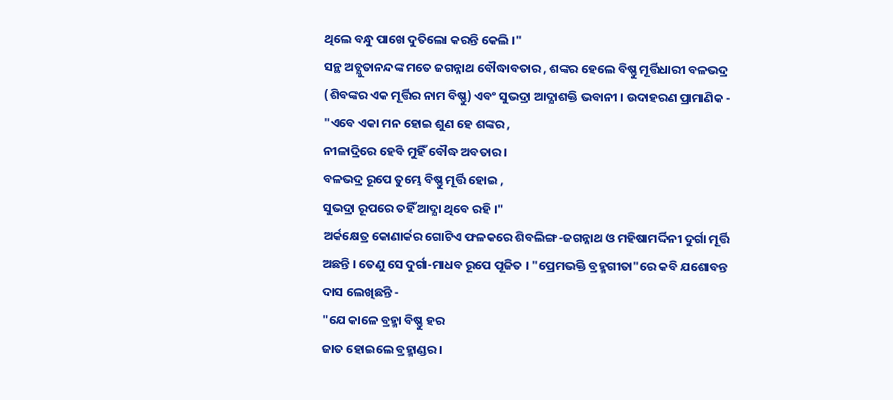ଥିଲେ ବନ୍ଧୁ ପାଖେ ଦୁତିଲୋ କରନ୍ତି କେଲି ।"
ସନ୍ଥ ଅଚ୍ଯୁତାନନ୍ଦଙ୍କ ମତେ ଜଗନ୍ନାଥ ବୌଦ୍ଧାବତାର , ଶଙ୍କର ହେଲେ ବିଷ୍ଣୁ ମୂର୍ତ୍ତିଧାରୀ ବଳଭଦ୍ର (ଶିବଙ୍କର ଏକ ମୂର୍ତ୍ତିର ନାମ ବିଷ୍ଣୁ) ଏବଂ ସୁଭଦ୍ରା ଆଦ୍ଯାଶକ୍ତି ଭବାନୀ । ଉଦାହରଣ ପ୍ରାମାଣିକ -
"ଏବେ ଏକା ମନ ହୋଇ ଶୁଣ ହେ ଶଙ୍କର ,
ନୀଳାଦ୍ରିରେ ହେବି ମୁହିଁ ବୌଦ୍ଧ ଅବତାର ।
ବଳଭଦ୍ର ରୂପେ ତୁମ୍ଭେ ବିଷ୍ଣୁ ମୂର୍ତ୍ତି ହୋଇ ,
ସୁଭଦ୍ରା ରୂପରେ ତହିଁ ଆଦ୍ଯା ଥିବେ ରହି ।"
ଅର୍କକ୍ଷେତ୍ର କୋଣାର୍କର ଗୋଟିଏ ଫଳକରେ ଶିବଲିଙ୍ଗ-ଜଗନ୍ନାଥ ଓ ମହିଷାମର୍ଦ୍ଦିନୀ ଦୁର୍ଗା ମୂର୍ତ୍ତି ଅଛନ୍ତି । ତେଣୁ ସେ ଦୁର୍ଗା-ମାଧବ ରୂପେ ପୂଜିତ । "ପ୍ରେମଭକ୍ତି ବ୍ରହ୍ମଗୀତା"ରେ କବି ଯଶୋବନ୍ତ ଦାସ ଲେଖିଛନ୍ତି -
"ଯେ କାଳେ ବ୍ରହ୍ମା ବିଷ୍ଣୁ ହର
ଜାତ ହୋଇଲେ ବ୍ରହ୍ମାଣ୍ଡର ।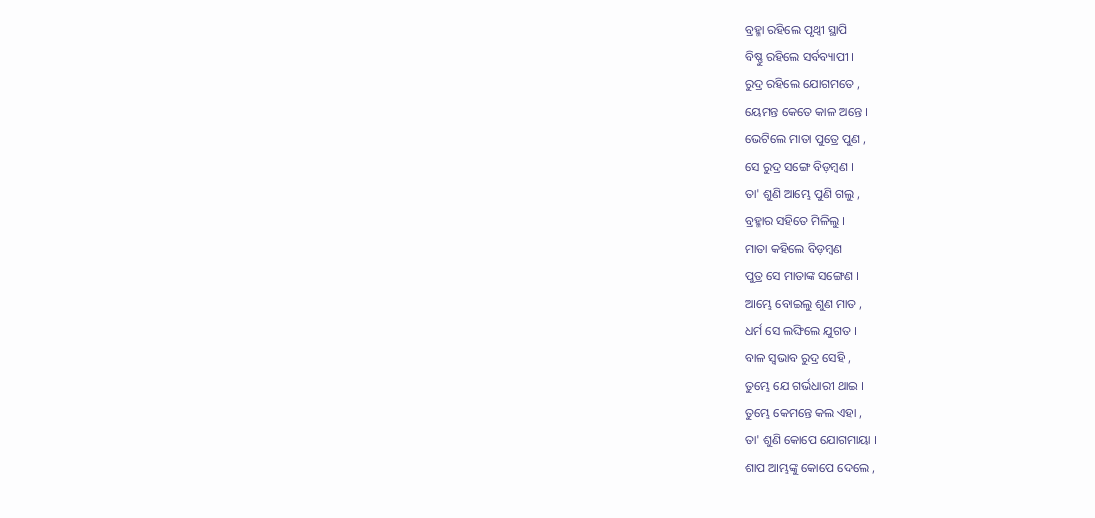ବ୍ରହ୍ମା ରହିଲେ ପୃଥ୍ବୀ ସ୍ଥାପି
ବିଷ୍ଣୁ ରହିଲେ ସର୍ବବ୍ୟାପୀ ।
ରୁଦ୍ର ରହିଲେ ଯୋଗମତେ ,
ୟେମନ୍ତ କେତେ କାଳ ଅନ୍ତେ ।
ଭେଟିଲେ ମାତା ପୁତ୍ରେ ପୁଣ ,
ସେ ରୁଦ୍ର ସଙ୍ଗେ ବିଡ଼ମ୍ବଣ ।
ତା' ଶୁଣି ଆମ୍ଭେ ପୁଣି ଗଲୁ ,
ବ୍ରହ୍ମାର ସହିତେ ମିଳିଲୁ ।
ମାତା କହିଲେ ବିଡ଼ମ୍ବଣ
ପୁତ୍ର ସେ ମାତାଙ୍କ ସଙ୍ଗେଣ ।
ଆମ୍ଭେ ବୋଇଲୁ ଶୁଣ ମାତ ,
ଧର୍ମ ସେ ଲଙ୍ଘିଲେ ଯୁଗତ ।
ବାଳ ସ୍ବଭାବ ରୁଦ୍ର ସେହି ,
ତୁମ୍ଭେ ଯେ ଗର୍ଭଧାରୀ ଥାଇ ।
ତୁମ୍ଭେ କେମନ୍ତେ କଲ ଏହା ,
ତା' ଶୁଣି କୋପେ ଯୋଗମାୟା ।
ଶାପ ଆମ୍ଭଙ୍କୁ କୋପେ ଦେଲେ ,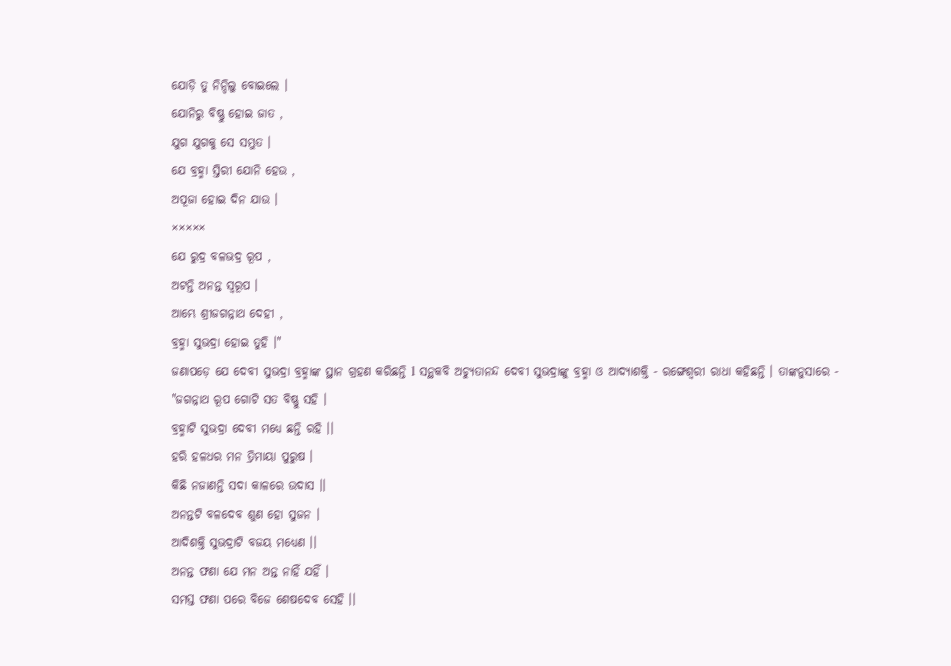ଯୋଡ଼ି ତୁ ନିନ୍ଦିଲୁ ବୋଇଲେ ।
ଯୋନିରୁ ବିଷ୍ଣୁ ହୋଇ ଜାତ ,
ଯୁଗ ଯୁଗକୁ ସେ ସମ୍ଭୁତ ।
ଯେ ବ୍ରହ୍ମା ସ୍ତିରୀ ଯୋନି ହେଉ ,
ଅପୂଜା ହୋଇ ଦିନ ଯାଉ ।
×××××
ଯେ ରୁଦ୍ର ବଳଭଦ୍ର ରୂପ ,
ଅଟନ୍ତି ଅନନ୍ତ ସ୍ବରୂପ ।
ଆମ୍ଭେ ଶ୍ରୀଜଗନ୍ନାଥ ଦେହୀ ,
ବ୍ରହ୍ମା ସୁଭଦ୍ରା ହୋଇ ତୁହି ।"
ଜଣାପଡ଼େ ଯେ ଦେବୀ ସୁଭଦ୍ରା ବ୍ରହ୍ମାଙ୍କ ସ୍ଥାନ ଗ୍ରହଣ କରିଛନ୍ତି l ସନ୍ଥକବି ଅଚ୍ଯୁତାନନ୍ଦ ଦେବୀ ସୁଭଦ୍ରାଙ୍କୁ ବ୍ରହ୍ମା ଓ ଆଦ୍ଯାଶକ୍ତି - ରଙ୍ଗେଶ୍ବରୀ ରାଧା କହିଛନ୍ତି । ତାଙ୍କନୁସାରେ -
"ଜଗନ୍ନାଥ ରୂପ ଗୋଟି ସତ ବିଷ୍ଣୁ ସହି ।
ବ୍ରହ୍ମାଟି ସୁଭଦ୍ରା ଦେବୀ ମଧ୍ଯେ ଛନ୍ତି ରହି ।।
ହରି ହଳଧର ମନ ତ୍ରିମାୟା ପୁରୁଷ ।
କିଛି ନଜାଣନ୍ତି ସଦା କାଳରେ ଉଦାସ ।।
ଅନନ୍ତଟି ବଳଦେବ ଶୁଣ ହୋ ସୁଜନ ।
ଆଦିଶକ୍ତି ସୁଭଦ୍ରାଟି ବଜୟ ମଧ୍ଯେଣ ।।
ଅନନ୍ତ ଫଣା ଯେ ମନ ଅନ୍ତ ନାହିଁ ଯହିଁ ।
ସମସ୍ତ ଫଣା ପରେ ବିଜେ ଶେଷଦେବ ସେହି ।।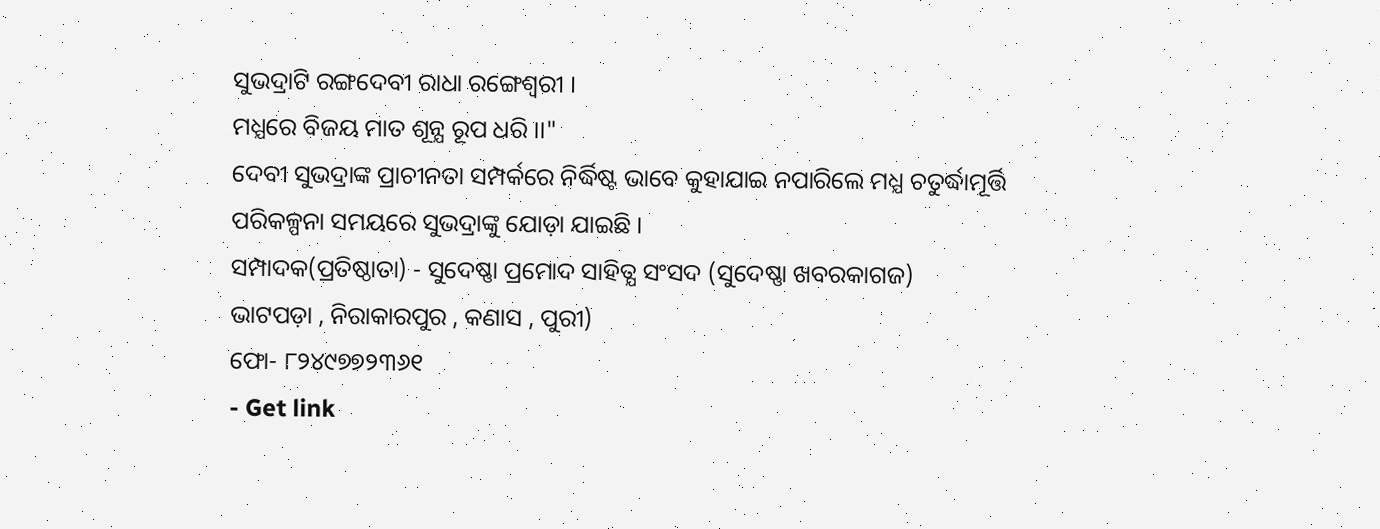ସୁଭଦ୍ରାଟି ରଙ୍ଗଦେବୀ ରାଧା ରଙ୍ଗେଶ୍ବରୀ ।
ମଧ୍ଯରେ ବିଜୟ ମାତ ଶୂନ୍ଯ ରୂପ ଧରି ।।"
ଦେବୀ ସୁଭଦ୍ରାଙ୍କ ପ୍ରାଚୀନତା ସମ୍ପର୍କରେ ନିର୍ଦ୍ଧିଷ୍ଟ ଭାବେ କୁହାଯାଇ ନପାରିଲେ ମଧ୍ଯ ଚତୁର୍ଦ୍ଧାମୂର୍ତ୍ତି ପରିକଳ୍ପନା ସମୟରେ ସୁଭଦ୍ରାଙ୍କୁ ଯୋଡ଼ା ଯାଇଛି ।
ସମ୍ପାଦକ(ପ୍ରତିଷ୍ଠାତା) - ସୁଦେଷ୍ଣା ପ୍ରମୋଦ ସାହିତ୍ଯ ସଂସଦ (ସୁଦେଷ୍ଣା ଖବରକାଗଜ)
ଭାଟପଡ଼ା , ନିରାକାରପୁର , କଣାସ , ପୁରୀ)
ଫୋ- ୮୨୪୯୭୭୨୩୬୧
- Get link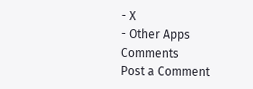- X
- Other Apps
Comments
Post a Comment